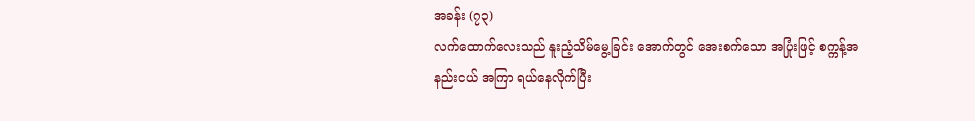အခန်း (၇၃)
လက်ထောက်လေးသည် နူးညံ့သိမ်မွေ့ခြင်း အောက်တွင် အေးစက်သော အပြုံးဖြင့် စက္ကန့်အနည်းငယ် အကြာ ရယ်နေလိုက်ပြီး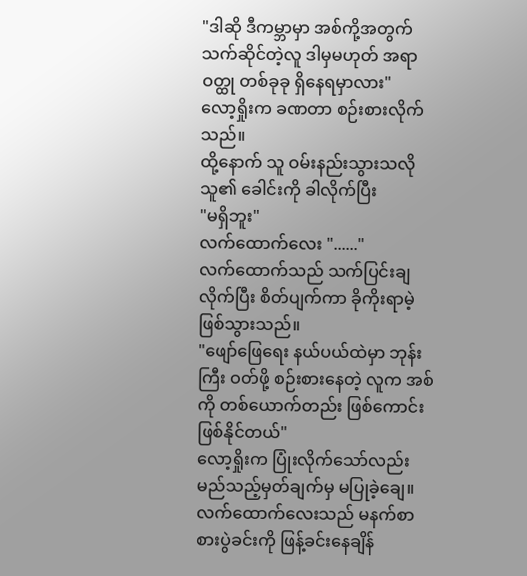"ဒါဆို ဒီကမ္ဘာမှာ အစ်ကို့အတွက် သက်ဆိုင်တဲ့လူ ဒါမှမဟုတ် အရာဝတ္ထု တစ်ခုခု ရှိနေရမှာလား"
လော့ရှိုးက ခဏတာ စဉ်းစားလိုက်သည်။
ထို့နောက် သူ ဝမ်းနည်းသွားသလို သူ၏ ခေါင်းကို ခါလိုက်ပြီး
"မရှိဘူး"
လက်ထောက်လေး "......"
လက်ထောက်သည် သက်ပြင်းချလိုက်ပြီး စိတ်ပျက်ကာ ခိုကိုးရာမဲ့ ဖြစ်သွားသည်။
"ဖျော်ဖြေရေး နယ်ပယ်ထဲမှာ ဘုန်းကြီး ဝတ်ဖို့ စဉ်းစားနေတဲ့ လူက အစ်ကို တစ်ယောက်တည်း ဖြစ်ကောင်း ဖြစ်နိုင်တယ်"
လော့ရှိုးက ပြုံးလိုက်သော်လည်း မည်သည့်မှတ်ချက်မှ မပြုခဲ့ချေ။
လက်ထောက်လေးသည် မနက်စာ စားပွဲခင်းကို ဖြန့်ခင်းနေချိန်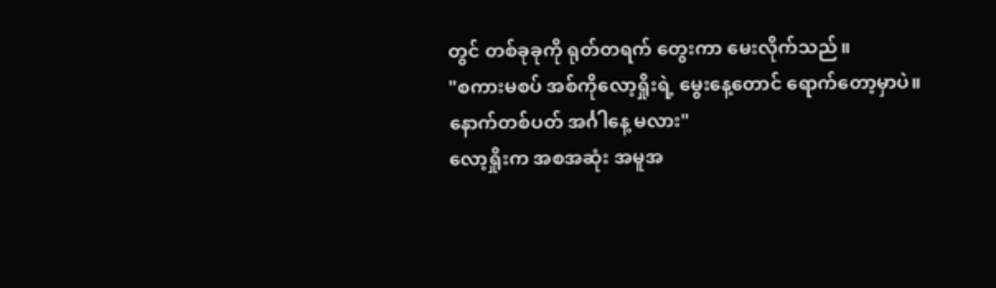တွင် တစ်ခုခုကို ရုတ်တရက် တွေးကာ မေးလိုက်သည်။
"စကားမစပ် အစ်ကိုလော့ရှိုးရဲ့ မွေးနေ့တောင် ရောက်တော့မှာပဲ။ နောက်တစ်ပတ် အင်္ဂါနေ့ မလား"
လော့ရှိုးက အစအဆုံး အမူအ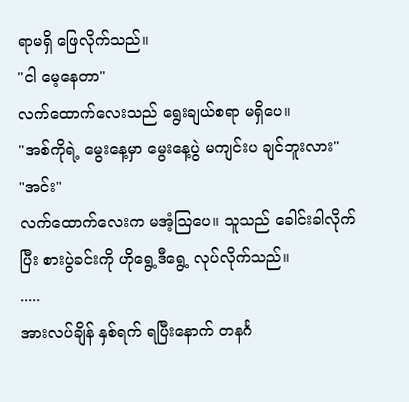ရာမရှိ ဖြေလိုက်သည်။
"ငါ မေ့နေတာ"
လက်ထောက်လေးသည် ရွေးချယ်စရာ မရှိပေ။
"အစ်ကိုရဲ့ မွေးနေ့မှာ မွေးနေ့ပွဲ မကျင်းပ ချင်ဘူးလား"
"အင်း"
လက်ထောက်လေးက မအံ့ဩပေ။ သူသည် ခေါင်းခါလိုက်ပြီး စားပွဲခင်းကို ဟိုရွေ့ဒီရွေ့ လုပ်လိုက်သည်။
.....
အားလပ်ချိန် နှစ်ရက် ရပြီးနောက် တနင်္ဂ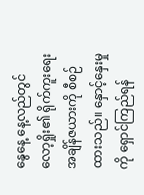နွေနေ့ နေ့လည်တွင် လော့ရှိုး၏ ရိုက်ကူးရေး အချိန်ဇယားကို စီစဉ်ထားသည်။ နှောင့်နှေးမှုကို ရှောင်ကြည်ရန်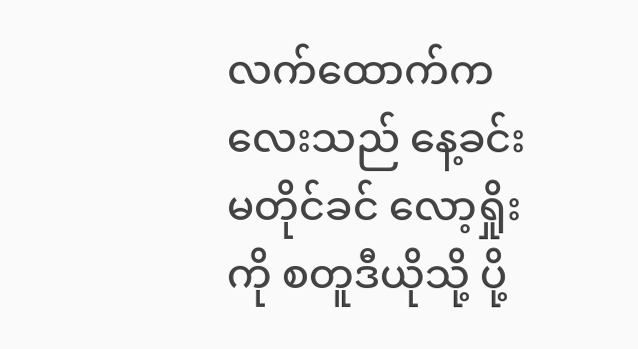လက်ထောက်ကလေးသည် နေ့ခင်း မတိုင်ခင် လော့ရှိုးကို စတူဒီယိုသို့ ပို့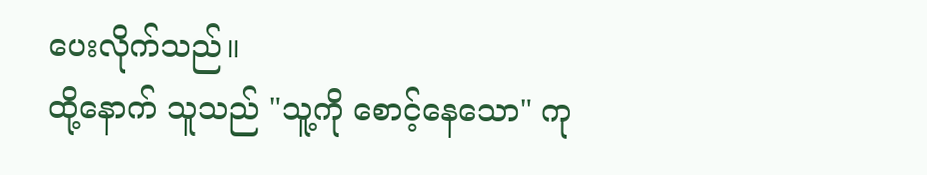ပေးလိုက်သည်။
ထို့နောက် သူသည် "သူ့ကို စောင့်နေသော" ကု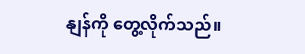နျန်ကို တွေ့လိုက်သည်။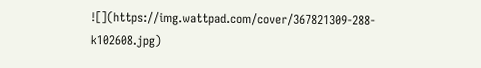![](https://img.wattpad.com/cover/367821309-288-k102608.jpg)